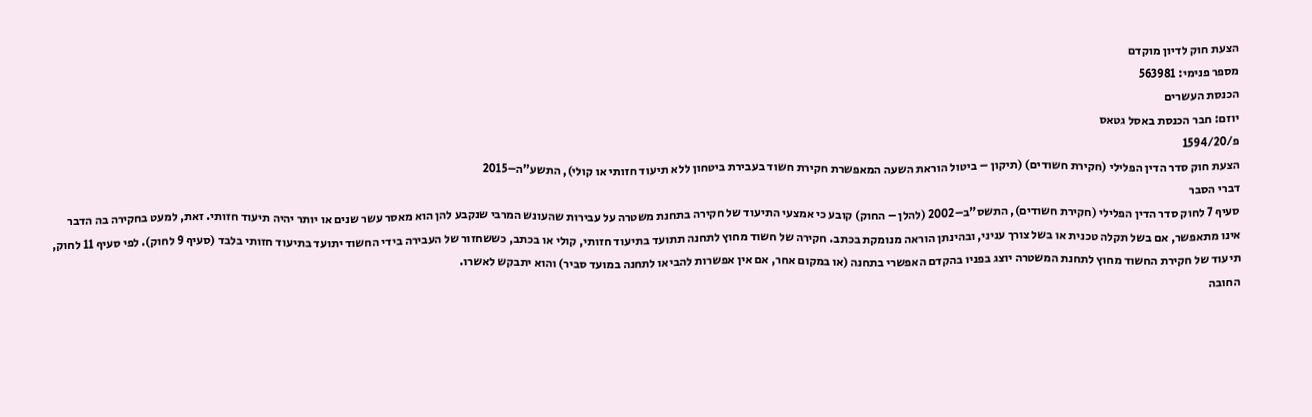הצעת חוק לדיון מוקדם
מספר פנימי: 563981
הכנסת העשרים
יוזם: חבר הכנסת באסל גטאס
פ/1594/20
הצעת חוק סדר הדין הפלילי (חקירת חשודים) (תיקון – ביטול הוראת השעה המאפשרת חקירת חשוד בעבירת ביטחון ללא תיעוד חזותי או קולי), התשע"ה–2015
דברי הסבר
סעיף 7 לחוק סדר הדין הפלילי (חקירת חשודים), התשס"ב–2002 (להלן – החוק) קובע כי אמצעי התיעוד של חקירה בתחנת משטרה על עבירות שהעונש המרבי שנקבע להן הוא מאסר עשר שנים או יותר יהיה תיעוד חזותי. זאת, למעט בחקירה בה הדבר אינו מתאפשר, אם בשל תקלה טכנית או בשל צורך עניני, ובהינתן הוראה מנומקת בכתב. חקירה של חשוד מחוץ לתחנה תתועד בתיעוד חזותי, קולי או בכתב, כששחזור של העבירה בידי החשוד יתועד בתיעוד חזותי בלבד (סעיף 9 לחוק). לפי סעיף 11 לחוק, תיעוד של חקירת החשוד מחוץ לתחנת המשטרה יוצג בפניו בהקדם האפשרי בתחנה (או במקום אחר, אם אין אפשרות להביאו לתחנה במועד סביר) והוא יתבקש לאשרו.
החובה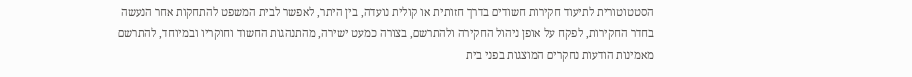הסטטוטורית לתיעוד חקירות חשודים בדרך חזותית או קולית נועדה, בין היתר, לאפשר לבית המשפט להתחקות אחר הנעשה בחדר החקירות, לפקח על אופן ניהול החקירה ולהתרשם, בצורה כמעט ישירה, מהתנהגות החשוד וחוקריו ובמיוחד, להתרשם מאמינות הודעות נחקרים המוצגות בפני בית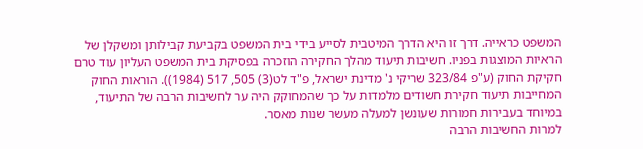המשפט כראייה. דרך זו היא הדרך המיטבית לסייע בידי בית המשפט בקביעת קבילותן ומשקלן של הראיות המוצגות בפניו. חשיבות תיעוד מהלך החקירה הוזכרה בפסיקת בית המשפט העליון עוד טרם חקיקת החוק (ע"פ 323/84 שריקי נ' מדינת ישראל, פ"ד לט(3) 505, 517 (1984)). הוראות החוק המחייבות תיעוד חקירת חשודים מלמדות על כך שהמחוקק היה ער לחשיבות הרבה של התיעוד, במיוחד בעבירות חמורות שעונשן למעלה מעשר שנות מאסר.
למרות החשיבות הרבה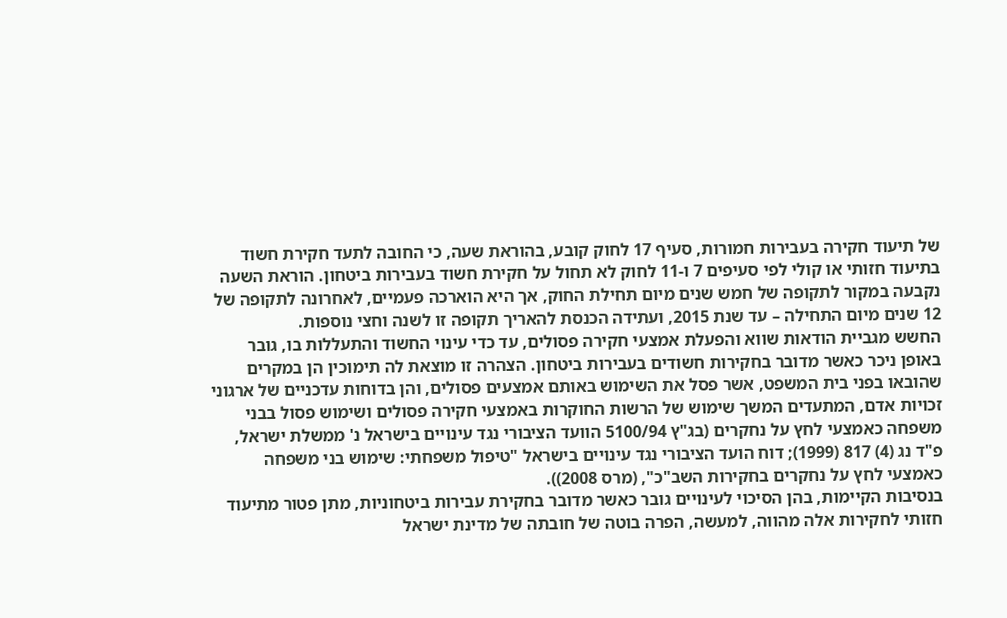של תיעוד חקירה בעבירות חמורות, סעיף 17 לחוק קובע, בהוראת שעה, כי החובה לתעד חקירת חשוד בתיעוד חזותי או קולי לפי סעיפים 7 ו-11 לחוק לא תחול על חקירת חשוד בעבירות ביטחון. הוראת השעה נקבעה במקור לתקופה של חמש שנים מיום תחילת החוק, אך היא הוארכה פעמיים, לאחרונה לתקופה של 12 שנים מיום התחילה – עד שנת 2015, ועתידה הכנסת להאריך תקופה זו לשנה וחצי נוספות.
החשש מגביית הודאות שווא והפעלת אמצעי חקירה פסולים, עד כדי עינוי החשוד והתעללות בו, גובר באופן ניכר כאשר מדובר בחקירות חשודים בעבירות ביטחון. הצהרה זו מוצאת לה תימוכין הן במקרים שהובאו בפני בית המשפט, אשר פסל את השימוש באותם אמצעים פסולים, והן בדוחות עדכניים של ארגוני זכויות אדם, המתעדים המשך שימוש של הרשות החוקרות באמצעי חקירה פסולים ושימוש פסול בבני משפחה כאמצעי לחץ על נחקרים (בג"ץ 5100/94 הוועד הציבורי נגד עינויים בישראל נ' ממשלת ישראל, פ"ד נג (4) 817 (1999); דוח הועד הציבורי נגד עינויים בישראל "טיפול משפחתי: שימוש בני משפחה כאמצעי לחץ על נחקרים בחקירות השב"כ", (מרס 2008)).
בנסיבות הקיימות, בהן הסיכוי לעינויים גובר כאשר מדובר בחקירת עבירות ביטחוניות, מתן פטור מתיעוד חזותי לחקירות אלה מהווה, למעשה, הפרה בוטה של חובתה של מדינת ישראל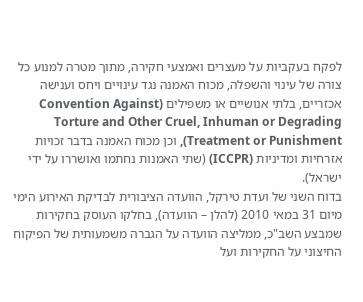לפקח בעקביות על מעצרים ואמצעי חקירה, מתוך מטרה למנוע כל צורה של עינוי והשפלה, מכוח האמנה נגד עינויים ויחס וענישה אכזריים, בלתי אנושיים או משפילים (Convention Against Torture and Other Cruel, Inhuman or Degrading Treatment or Punishment), וכן מכוח האמנה בדבר זכויות אזרחיות ומדיניות (ICCPR) (שתי האמנות נחתמו ואושררו על ידי ישראל).
בדוח השני של ועדת טירקל, הוועדה הציבורית לבדיקת האירוע הימי מיום 31 במאי 2010 (להלן – הוועדה), בחלקו העוסק בחקירות שמבצע השב"כ, ממליצה הוועדה על הגברה משמעותית של הפיקוח החיצוני על החקירות ועל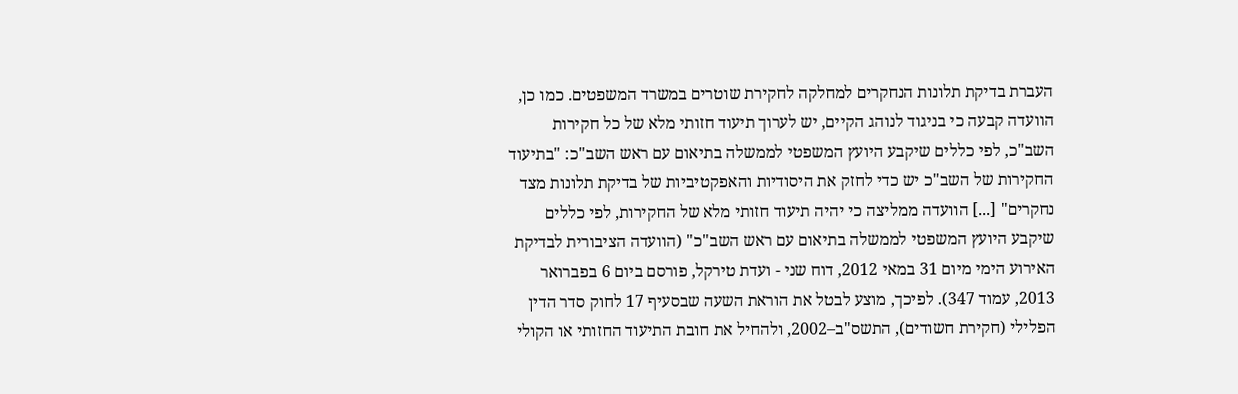העברת בדיקת תלונות הנחקרים למחלקה לחקירת שוטרים במשרד המשפטים. כמו כן, הוועדה קבעה כי בניגוד לנוהג הקיים, יש לערוך תיעוד חזותי מלא של כל חקירות השב"כ, לפי כללים שיקבע היועץ המשפטי לממשלה בתיאום עם ראש השב"כ: "בתיעוד החקירות של השב"כ יש כדי לחזק את היסודיות והאפקטיביות של בדיקת תלונות מצד נחקרים" [...] הוועדה ממליצה כי יהיה תיעוד חזותי מלא של החקירות, לפי כללים שיקבע היועץ המשפטי לממשלה בתיאום עם ראש השב"כ" (הוועדה הציבורית לבדיקת האירוע הימי מיום 31 במאי 2012, דוח שני - ועדת טירקל, פורסם ביום 6 בפברואר 2013, עמוד 347). לפיכך, מוצע לבטל את הוראת השעה שבסעיף 17 לחוק סדר הדין הפלילי (חקירת חשודים), התשס"ב–2002, ולהחיל את חובת התיעוד החזותי או הקולי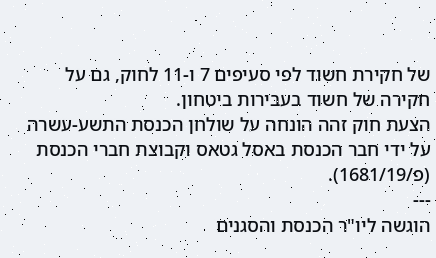של חקירת חשוד לפי סעיפים 7 ו-11 לחוק, גם על חקירה של חשוד בעבירות ביטחון.
הצעת חוק זהה הונחה על שולחן הכנסת התשע-עשרה על ידי חבר הכנסת באסל גטאס וקבוצת חברי הכנסת (פ/1681/19).
---
הוגשה ליו"ר הכנסת והסגנים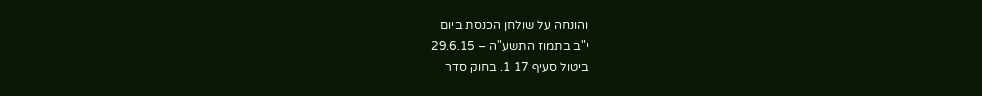והונחה על שולחן הכנסת ביום
י"ב בתמוז התשע"ה – 29.6.15
ביטול סעיף 17 1. בחוק סדר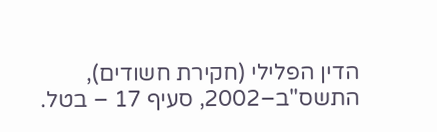הדין הפלילי (חקירת חשודים), התשס"ב–2002, סעיף 17 – בטל.